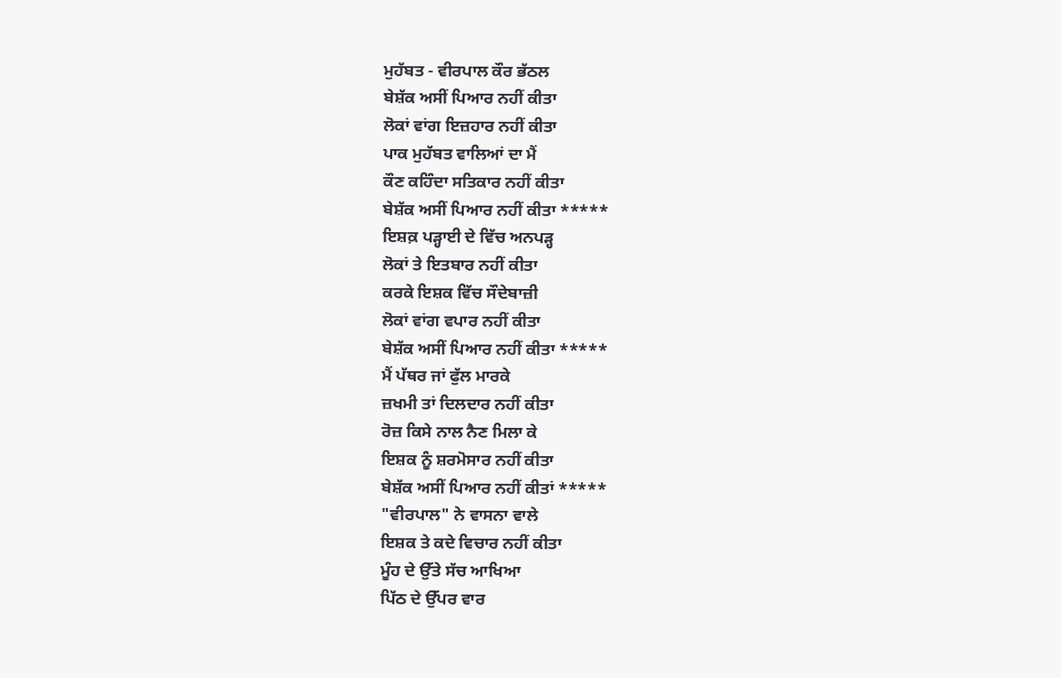ਮੁਹੱਬਤ - ਵੀਰਪਾਲ ਕੌਰ ਭੱਠਲ
ਬੇਸ਼ੱਕ ਅਸੀਂ ਪਿਆਰ ਨਹੀਂ ਕੀਤਾ
ਲੋਕਾਂ ਵਾਂਗ ਇਜ਼ਹਾਰ ਨਹੀਂ ਕੀਤਾ
ਪਾਕ ਮੁਹੱਬਤ ਵਾਲਿਆਂ ਦਾ ਮੈਂ
ਕੌਣ ਕਹਿੰਦਾ ਸਤਿਕਾਰ ਨਹੀਂ ਕੀਤਾ
ਬੇਸ਼ੱਕ ਅਸੀਂ ਪਿਆਰ ਨਹੀਂ ਕੀਤਾ *****
ਇਸ਼ਕ਼ ਪੜ੍ਹਾਈ ਦੇ ਵਿੱਚ ਅਨਪੜ੍ਹ
ਲੋਕਾਂ ਤੇ ਇਤਬਾਰ ਨਹੀਂ ਕੀਤਾ
ਕਰਕੇ ਇਸ਼ਕ ਵਿੱਚ ਸੌਦੇਬਾਜ਼ੀ
ਲੋਕਾਂ ਵਾਂਗ ਵਪਾਰ ਨਹੀਂ ਕੀਤਾ
ਬੇਸ਼ੱਕ ਅਸੀਂ ਪਿਆਰ ਨਹੀਂ ਕੀਤਾ *****
ਮੈਂ ਪੱਥਰ ਜਾਂ ਫੁੱਲ ਮਾਰਕੇ
ਜ਼ਖਮੀ ਤਾਂ ਦਿਲਦਾਰ ਨਹੀਂ ਕੀਤਾ
ਰੋਜ਼ ਕਿਸੇ ਨਾਲ ਨੈਣ ਮਿਲਾ ਕੇ
ਇਸ਼ਕ ਨੂੰ ਸ਼ਰਮੋਸਾਰ ਨਹੀਂ ਕੀਤਾ
ਬੇਸ਼ੱਕ ਅਸੀਂ ਪਿਆਰ ਨਹੀਂ ਕੀਤਾਂ *****
"ਵੀਰਪਾਲ" ਨੇ ਵਾਸਨਾ ਵਾਲੇ
ਇਸ਼ਕ ਤੇ ਕਦੇ ਵਿਚਾਰ ਨਹੀਂ ਕੀਤਾ
ਮੂੰਹ ਦੇ ਉੱਤੇ ਸੱਚ ਆਖਿਆ
ਪਿੱਠ ਦੇ ਉੱਪਰ ਵਾਰ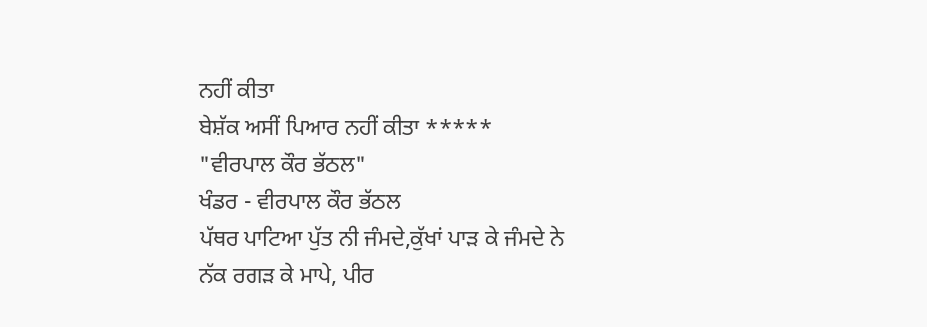ਨਹੀਂ ਕੀਤਾ
ਬੇਸ਼ੱਕ ਅਸੀਂ ਪਿਆਰ ਨਹੀਂ ਕੀਤਾ *****
"ਵੀਰਪਾਲ ਕੌਰ ਭੱਠਲ"
ਖੰਡਰ - ਵੀਰਪਾਲ ਕੌਰ ਭੱਠਲ
ਪੱਥਰ ਪਾਟਿਆ ਪੁੱਤ ਨੀ ਜੰਮਦੇ,ਕੁੱਖਾਂ ਪਾੜ ਕੇ ਜੰਮਦੇ ਨੇ
ਨੱਕ ਰਗੜ ਕੇ ਮਾਪੇ, ਪੀਰ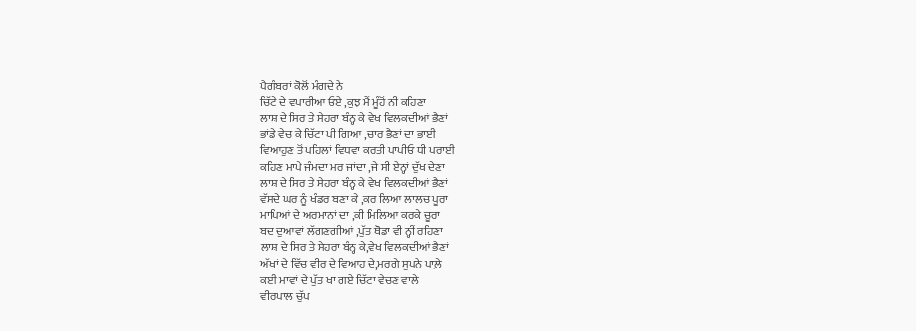ਪੈਗੰਬਰਾਂ ਕੋਲੋਂ ਮੰਗਦੇ ਨੇ
ਚਿੱਟੇ ਦੇ ਵਪਾਰੀਆ ਓਏ ,ਕੁਝ ਮੈਂ ਮੂੰਹੋਂ ਨੀ ਕਹਿਣਾ
ਲਾਸ਼ ਦੇ ਸਿਰ ਤੇ ਸੇਹਰਾ ਬੰਨ੍ਹ ਕੇ ਵੇਖ ਵਿਲਕਦੀਆਂ ਭੈਣਾਂ
ਭਾਂਡੇ ਵੇਚ ਕੇ ਚਿੱਟਾ ਪੀ ਗਿਆ ,ਚਾਰ ਭੈਣਾਂ ਦਾ ਭਾਈ
ਵਿਆਹੁਣ ਤੋਂ ਪਹਿਲਾਂ ਵਿਧਵਾ ਕਰਤੀ ਪਾਪੀਓ ਧੀ ਪਰਾਈ
ਕਹਿਣ ਮਾਪੇ ਜੰਮਦਾ ਮਰ ਜਾਂਦਾ ,ਜੇ ਸੀ ਏਨ੍ਹਾਂ ਦੁੱਖ ਦੇਣਾ
ਲਾਸ਼ ਦੇ ਸਿਰ ਤੇ ਸੇਹਰਾ ਬੰਨ੍ਹ ਕੇ ਵੇਖ ਵਿਲਕਦੀਆਂ ਭੈਣਾਂ
ਵੱਸਦੇ ਘਰ ਨੂੰ ਖੰਡਰ ਬਣਾ ਕੇ ,ਕਰ ਲਿਆ ਲਾਲਚ ਪੂਰਾ
ਮਾਪਿਆਂ ਦੇ ਅਰਮਾਨਾਂ ਦਾ ,ਕੀ ਮਿਲਿਆ ਕਰਕੇ ਚੂਰਾ
ਬਦ ਦੁਆਵਾਂ ਲੱਗਣਗੀਆਂ ,ਪੁੱਤ ਥੋਡਾ ਵੀ ਨ੍ਹੀਂ ਰਹਿਣਾ
ਲਾਸ਼ ਦੇ ਸਿਰ ਤੇ ਸੇਹਰਾ ਬੰਨ੍ਹ ਕੇ,ਵੇਖ ਵਿਲਕਦੀਆਂ ਭੈਣਾਂ
ਅੱਖਾਂ ਦੇ ਵਿੱਚ ਵੀਰ ਦੇ ਵਿਆਹ ਦੇ,ਮਰਗੇ ਸੁਪਨੇ ਪਾਲ਼ੇ
ਕਈ ਮਾਵਾਂ ਦੇ ਪੁੱਤ ਖਾ ਗਏ ਚਿੱਟਾ ਵੇਚਣ ਵਾਲੇ
ਵੀਰਪਾਲ ਚੁੱਪ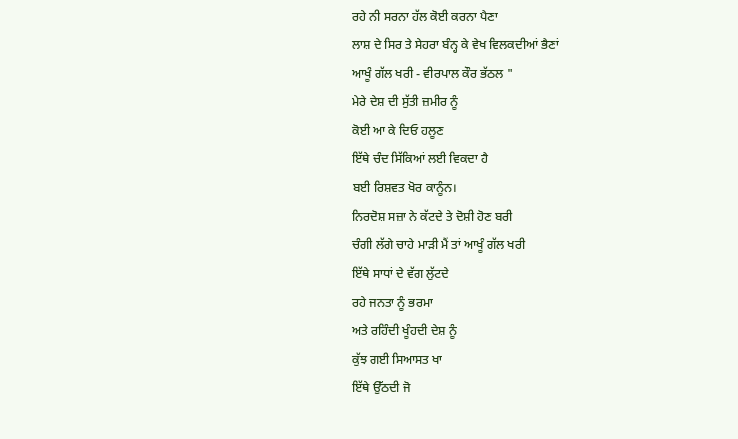ਰਹੇ ਨੀ ਸਰਨਾ ਹੱਲ ਕੋਈ ਕਰਨਾ ਪੈਣਾ
ਲਾਸ਼ ਦੇ ਸਿਰ ਤੇ ਸੇਹਰਾ ਬੰਨ੍ਹ ਕੇ ਵੇਖ ਵਿਲਕਦੀਆਂ ਭੈਣਾਂ
ਆਖੂੰ ਗੱਲ ਖਰੀ - ਵੀਰਪਾਲ ਕੌਰ ਭੱਠਲ "
ਮੇਰੇ ਦੇਸ਼ ਦੀ ਸੁੱਤੀ ਜ਼ਮੀਰ ਨੂੰ
ਕੋਈ ਆ ਕੇ ਦਿਓ ਹਲੂਣ
ਇੱਥੇ ਚੰਦ ਸਿੱਕਿਆਂ ਲਈ ਵਿਕਦਾ ਹੈ
ਬਈ ਰਿਸ਼ਵਤ ਖੋਰ ਕਾਨੂੰਨ।
ਨਿਰਦੋਸ਼ ਸਜ਼ਾ ਨੇ ਕੱਟਦੇ ਤੇ ਦੋਸ਼ੀ ਹੋਣ ਬਰੀ
ਚੰਗੀ ਲੱਗੇ ਚਾਹੇ ਮਾੜੀ ਮੈਂ ਤਾਂ ਆਖੂੰ ਗੱਲ ਖਰੀ
ਇੱਥੇ ਸਾਧਾਂ ਦੇ ਵੱਗ ਲੁੱਟਦੇ
ਰਹੇ ਜਨਤਾ ਨੂੰ ਭਰਮਾ
ਅਤੇ ਰਹਿੰਦੀ ਖੂੰਹਦੀ ਦੇਸ਼ ਨੂੰ
ਕੁੱਝ ਗਈ ਸਿਆਸਤ ਖਾ
ਇੱਥੇ ਉੱਠਦੀ ਜੋ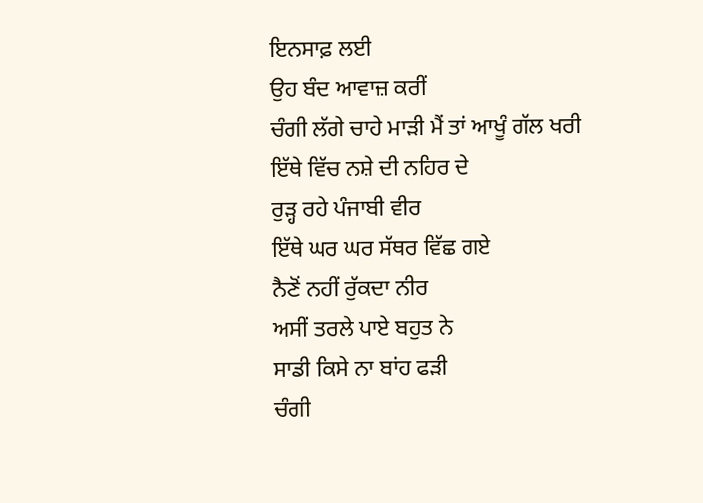ਇਨਸਾਫ਼ ਲਈ
ਉਹ ਬੰਦ ਆਵਾਜ਼ ਕਰੀਂ
ਚੰਗੀ ਲੱਗੇ ਚਾਹੇ ਮਾੜੀ ਮੈਂ ਤਾਂ ਆਖੂੰ ਗੱਲ ਖਰੀ
ਇੱਥੇ ਵਿੱਚ ਨਸ਼ੇ ਦੀ ਨਹਿਰ ਦੇ
ਰੁੜ੍ਹ ਰਹੇ ਪੰਜਾਬੀ ਵੀਰ
ਇੱਥੇ ਘਰ ਘਰ ਸੱਥਰ ਵਿੱਛ ਗਏ
ਨੈਣੋਂ ਨਹੀਂ ਰੁੱਕਦਾ ਨੀਰ
ਅਸੀਂ ਤਰਲੇ ਪਾਏ ਬਹੁਤ ਨੇ
ਸਾਡੀ ਕਿਸੇ ਨਾ ਬਾਂਹ ਫੜੀ
ਚੰਗੀ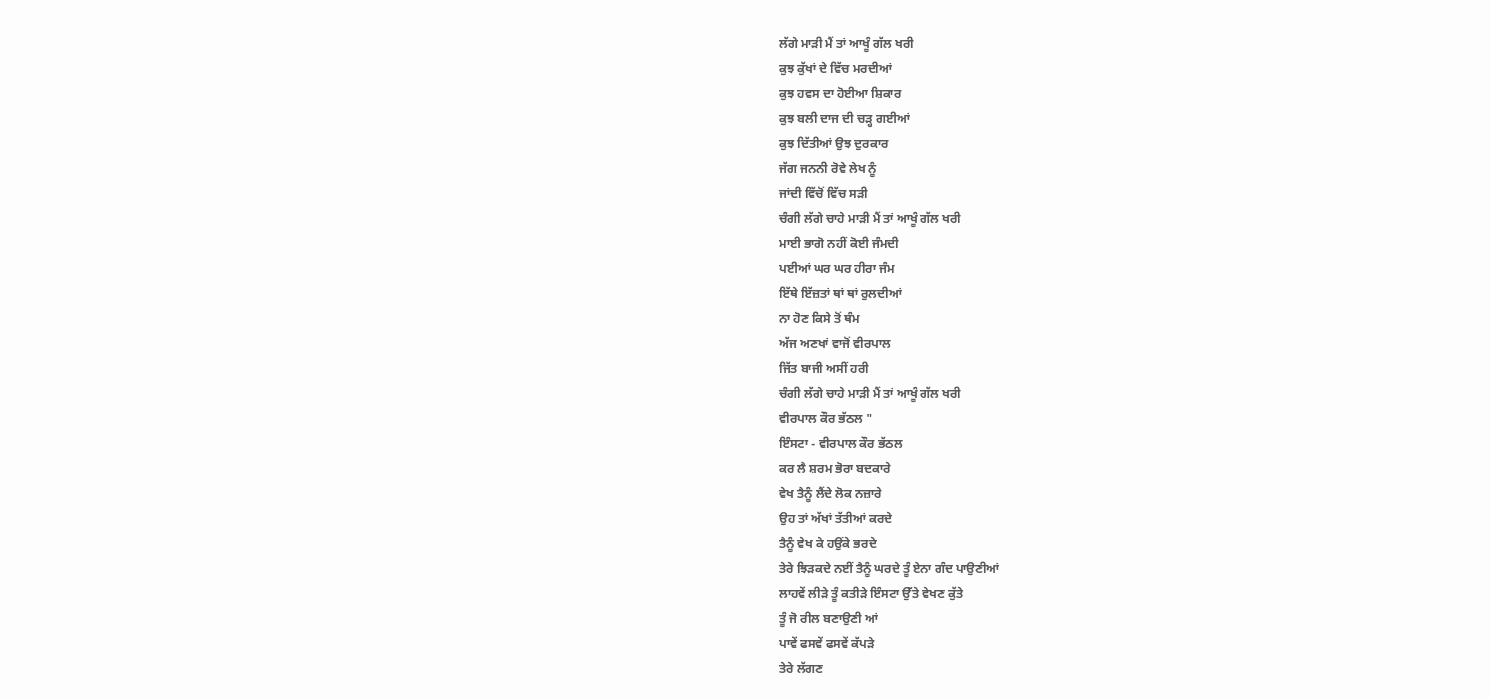ਲੱਗੇ ਮਾੜੀ ਮੈਂ ਤਾਂ ਆਖੂੰ ਗੱਲ ਖਰੀ
ਕੁਝ ਕੁੱਖਾਂ ਦੇ ਵਿੱਚ ਮਰਦੀਆਂ
ਕੁਝ ਹਵਸ ਦਾ ਹੋਈਆ ਸ਼ਿਕਾਰ
ਕੁਝ ਬਲੀ ਦਾਜ ਦੀ ਚੜ੍ਹ ਗਈਆਂ
ਕੁਝ ਦਿੱਤੀਆਂ ਉਝ ਦੁਰਕਾਰ
ਜੱਗ ਜਨਨੀ ਰੋਵੇ ਲੇਖ ਨੂੰ
ਜਾਂਦੀ ਵਿੱਚੋਂ ਵਿੱਚ ਸੜੀ
ਚੰਗੀ ਲੱਗੇ ਚਾਹੇ ਮਾੜੀ ਮੈਂ ਤਾਂ ਆਖੂੰ ਗੱਲ ਖਰੀ
ਮਾਈ ਭਾਗੋ ਨਹੀਂ ਕੋਈ ਜੰਮਦੀ
ਪਈਆਂ ਘਰ ਘਰ ਹੀਰਾ ਜੰਮ
ਇੱਥੇ ਇੱਜ਼ਤਾਂ ਥਾਂ ਥਾਂ ਰੁਲਦੀਆਂ
ਨਾ ਹੋਣ ਕਿਸੇ ਤੋਂ ਥੰਮ
ਅੱਜ ਅਣਖਾਂ ਵਾਜੋਂ ਵੀਰਪਾਲ
ਜਿੱਤ ਬਾਜੀ ਅਸੀਂ ਹਰੀ
ਚੰਗੀ ਲੱਗੇ ਚਾਹੇ ਮਾੜੀ ਮੈਂ ਤਾਂ ਆਖੂੰ ਗੱਲ ਖਰੀ
ਵੀਰਪਾਲ ਕੌਰ ਭੱਠਲ "
ਇੰਸਟਾ - ਵੀਰਪਾਲ ਕੌਰ ਭੱਠਲ
ਕਰ ਲੈ ਸ਼ਰਮ ਭੋਰਾ ਬਦਕਾਰੇ
ਵੇਖ ਤੈਨੂੰ ਲੈਂਦੇ ਲੋਕ ਨਜ਼ਾਰੇ
ਉਹ ਤਾਂ ਅੱਖਾਂ ਤੱਤੀਆਂ ਕਰਦੇ
ਤੈਨੂੰ ਵੇਖ ਕੇ ਹਉਂਕੇ ਭਰਦੇ
ਤੇਰੇ ਝਿੜਕਦੇ ਨਈਂ ਤੈਨੂੰ ਘਰਦੇ ਤੂੰ ਏਨਾ ਗੰਦ ਪਾਉਣੀਆਂ
ਲਾਹਵੇਂ ਲੀੜੇ ਤੂੰ ਕਤੀੜੇ ਇੰਸਟਾ ਉੱਤੇ ਵੇਖਣ ਕੁੱਤੇ
ਤੂੰ ਜੋ ਰੀਲ ਬਣਾਉਣੀ ਆਂ
ਪਾਵੇਂ ਫਸਵੇਂ ਫਸਵੇਂ ਕੱਪੜੇ
ਤੇਰੇ ਲੱਗਣ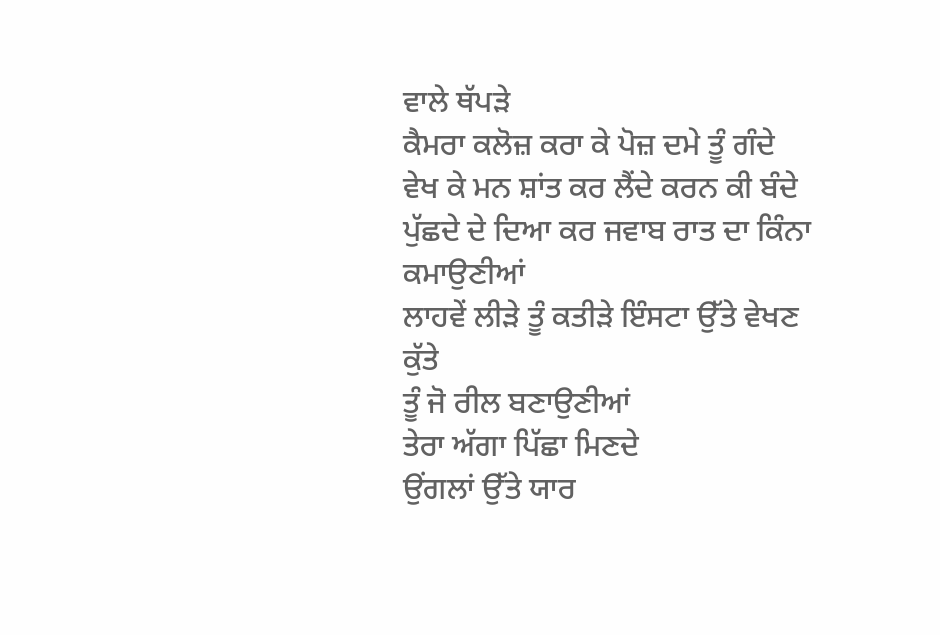ਵਾਲੇ ਥੱਪੜੇ
ਕੈਮਰਾ ਕਲੋਜ਼ ਕਰਾ ਕੇ ਪੋਜ਼ ਦਮੇ ਤੂੰ ਗੰਦੇ
ਵੇਖ ਕੇ ਮਨ ਸ਼ਾਂਤ ਕਰ ਲੈਂਦੇ ਕਰਨ ਕੀ ਬੰਦੇ
ਪੁੱਛਦੇ ਦੇ ਦਿਆ ਕਰ ਜਵਾਬ ਰਾਤ ਦਾ ਕਿੰਨਾ ਕਮਾਉਣੀਆਂ
ਲਾਹਵੇਂ ਲੀੜੇ ਤੂੰ ਕਤੀੜੇ ਇੰਸਟਾ ਉੱਤੇ ਵੇਖਣ ਕੁੱਤੇ
ਤੂੰ ਜੋ ਰੀਲ ਬਣਾਉਣੀਆਂ
ਤੇਰਾ ਅੱਗਾ ਪਿੱਛਾ ਮਿਣਦੇ
ਉਂਗਲਾਂ ਉੱਤੇ ਯਾਰ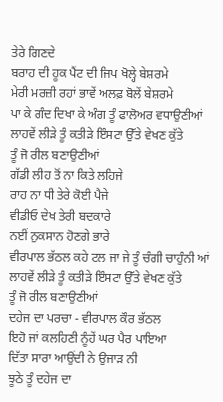ਤੇਰੇ ਗਿਣਦੇ
ਬਰਾਹ ਦੀ ਹੂਕ ਪੈਂਟ ਦੀ ਜਿਪ ਖੋਲ੍ਹੇ ਬੇਸ਼ਰਮੇ
ਮੇਰੀ ਮਰਜ਼ੀ ਰਹਾਂ ਭਾਵੇਂ ਅਲਫ਼ ਬੋਲੇਂ ਬੇਸ਼ਰਮੇ
ਪਾ ਕੇ ਗੰਦ ਦਿਖਾ ਕੇ ਅੰਗ ਤੂੰ ਫਾਲੋਅਰ ਵਧਾਉਣੀਆਂ
ਲਾਹਵੇਂ ਲੀੜੇ ਤੂੰ ਕਤੀੜੇ ਇੰਸਟਾ ਉੱਤੇ ਵੇਖਣ ਕੁੱਤੇ
ਤੂੰ ਜੋ ਰੀਲ ਬਣਾਉਣੀਆਂ
ਗੱਡੀ ਲੀਹ ਤੋਂ ਨਾ ਕਿਤੇ ਲਹਿਜੇ
ਰਾਹ ਨਾ ਧੀ ਤੇਰੇ ਕੋਈ ਪੈਜੇ
ਵੀਡੀਓ ਦੇਖ ਤੇਰੀ ਬਦਕਾਰੇ
ਨਈਂ ਨੁਕਸਾਨ ਹੋਣਗੇ ਭਾਰੇ
ਵੀਰਪਾਲ ਭੱਠਲ ਕਹੇ ਟਲ ਜਾ ਜੇ ਤੂੰ ਚੰਗੀ ਚਾਹੁੰਨੀ ਆਂ
ਲਾਹਵੇਂ ਲੀੜੇ ਤੂੰ ਕਤੀੜੇ ਇੰਸਟਾ ਉੱਤੇ ਵੇਖਣ ਕੁੱਤੇ
ਤੂੰ ਜੋ ਰੀਲ ਬਣਾਉਣੀਆਂ
ਦਹੇਜ ਦਾ ਪਰਚਾ - ਵੀਰਪਾਲ ਕੌਰ ਭੱਠਲ
ਇਹੋ ਜਾਂ ਕਲਹਿਣੀ ਨੂੰਹੇਂ ਘਰ ਪੈਰ ਪਾਇਆ
ਦਿੱਤਾ ਸਾਰਾ ਆਉਂਦੀ ਨੇ ਉਜਾੜ ਨੀ
ਝੂਠੇ ਤੂੰ ਦਹੇਜ ਦਾ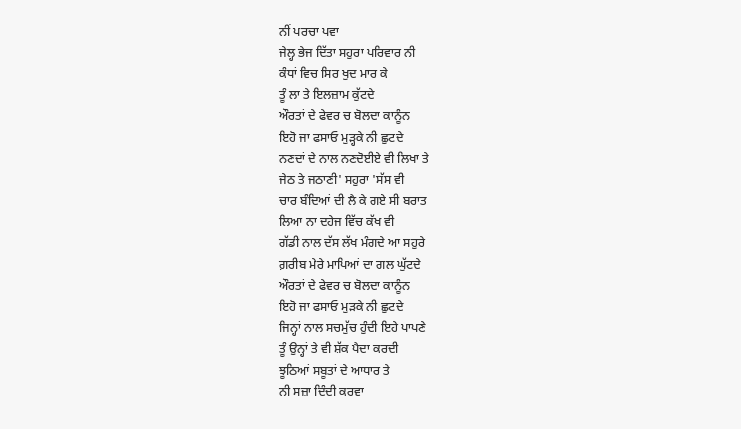ਨੀਂ ਪਰਚਾ ਪਵਾ
ਜੇਲ੍ਹ ਭੇਜ ਦਿੱਤਾ ਸਹੁਰਾ ਪਰਿਵਾਰ ਨੀ
ਕੰਧਾਂ ਵਿਚ ਸਿਰ ਖੁਦ ਮਾਰ ਕੇ
ਤੂੰ ਲਾ ਤੇ ਇਲਜ਼ਾਮ ਕੁੱਟਦੇ
ਔਰਤਾਂ ਦੇ ਫੇਵਰ ਚ ਬੋਲਦਾ ਕਾਨੂੰਨ
ਇਹੋ ਜਾ ਫਸਾਓ ਮੁੜ੍ਹਕੇ ਨੀ ਛੁਟਦੇ
ਨਣਦਾਂ ਦੇ ਨਾਲ ਨਣਦੋਈਏ ਵੀ ਲਿਖਾ ਤੇ
ਜੇਠ ਤੇ ਜਠਾਣੀ' ਸਹੁਰਾ 'ਸੱਸ ਵੀ
ਚਾਰ ਬੰਦਿਆਂ ਦੀ ਲੈ ਕੇ ਗਏ ਸੀ ਬਰਾਤ
ਲਿਆ ਨਾ ਦਹੇਜ ਵਿੱਚ ਕੱਖ ਵੀ
ਗੱਡੀ ਨਾਲ ਦੱਸ ਲੱਖ ਮੰਗਦੇ ਆ ਸਹੁਰੇ
ਗ਼ਰੀਬ ਮੇਰੇ ਮਾਪਿਆਂ ਦਾ ਗਲ ਘੁੱਟਦੇ
ਔਰਤਾਂ ਦੇ ਫੇਵਰ ਚ ਬੋਲਦਾ ਕਾਨੂੰਨ
ਇਹੋ ਜਾ ਫਸਾਓ ਮੁੜਕੇ ਨੀ ਛੁਟਦੇ
ਜਿਨ੍ਹਾਂ ਨਾਲ ਸਚਮੁੱਚ ਹੁੰਦੀ ਇਹੇ ਪਾਪਣੇ
ਤੂੰ ਉਨ੍ਹਾਂ ਤੇ ਵੀ ਸ਼ੱਕ ਪੈਦਾ ਕਰਦੀ
ਝੂਠਿਆਂ ਸਬੂਤਾਂ ਦੇ ਆਧਾਰ ਤੇ
ਨੀ ਸਜ਼ਾ ਦਿੰਦੀ ਕਰਵਾ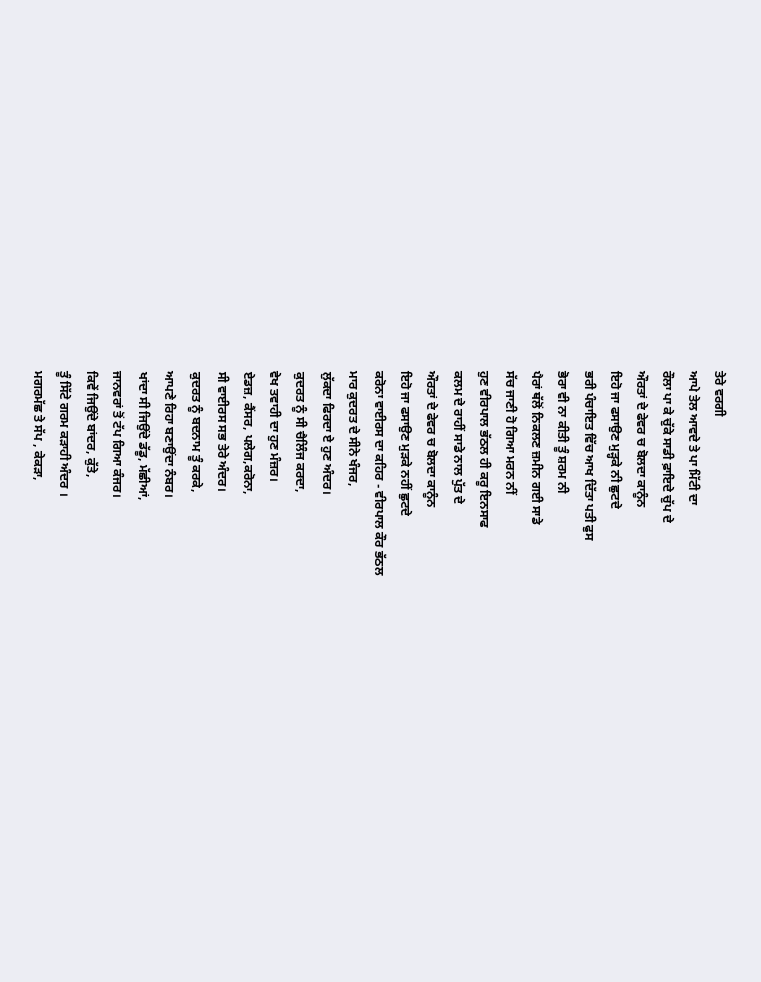ਤੇਰੇ ਵਰਗੀ
ਆਪੇ ਤੇਲ ਆਵਦੇ ਤੇ ਪਾ ਮਿੱਟੀ ਦਾ
ਰੌਲਾ ਪਾ ਕੇ ਚੁੱਕੇ ਸਾਡੀ ਫ਼ਾਇਦੇ ਚੁੱਪ ਦੇ
ਔਰਤਾਂ ਦੇ ਫੇਵਰ ਚ ਬੋਲਦਾ ਕਾਨੂੰਨ
ਇਹੋ ਜਾ ਫਸਾਉਣ ਮੁੜ੍ਹਕੇ ਨੀ ਛੁਟਦੇ
ਭਰੀ ਪੰਚਾਇਤ ਵਿੱਚ ਆਖ ਦਿੱਤਾ ਪਤੀ ਫੁਸ
ਭੋਰਾ ਵੀ ਨਾ ਕੀਤੀ ਤੂੰ ਸ਼ਰਮ ਨੀ
ਪੈਰਾਂ ਥੱਲੋਂ ਨਿਕਲਣ ਜ਼ਮੀਨ ਗਈ ਸਾਡੇ
ਸੱਚ ਜਾਣੀ ਹੋ ਗਿਆ ਮਰਨ ਨੀਂ
ਹੁਣ ਵੀਰਪਾਲ ਭੱਠਲ ਹੀ ਕਰੂ ਇਨਸਾਫ
ਕਲਮ ਦੇ ਰਾਹੀਂ ਸਾਡੇ ਨਾਲ ਪੁੱਤ ਦੇ
ਔਰਤਾਂ ਦੇ ਫੇਵਰ ਚ ਬੋਲਦਾ ਕਾਨੂੰਨ
ਇਹੋ ਜਾ ਫਸਾਉਣ ਮੁੜਕੇ ਨਹੀਂ ਛੁਟਦੇ
ਕਰੋਨਾ ਵਾਈਰਸ ਦਾ ਕਹਿਰ - ਵੀਰਪਾਲ ਕੌਰ ਭੱਠਲ
ਮਾਰ ਕੁਦਰਤ ਦੇ ਸੀਨੇ ਖੰਜਰ,
ਲੁੱਕਦਾ ਫਿਰਦਾ ਏ ਹੁਣ ਅੰਦਰ।
ਕੁਦਰਤ ਨੂੰ ਸੀ ਚੈਲਿੰਜ ਕਰਦਾ,
ਵੇਖ ਤਵਾਹੀ ਦਾ ਹੁਣ ਮੰਜ਼ਰ।
ਏਡਜ਼, ਕੈਂਸਰ, ਪਲੇਗ,ਕਰੋਨਾ,
ਸੀ ਵਾਈਰਸ ਸਭ ਤੇਰੇ ਅੰਦਰ।
ਕੁਦਰਤ ਨੂੰ ਬਦਨਾਮ ਤੂੰ ਕਰਕੇ,
ਆਪਣੇ ਰਿਹਾ ਬਣਾਉਂਦਾ ਨੰਬਰ।
ਖਾਂਦਾ ਸੀ ਜਿਉਂਦੇ ਡੱਡੂ, ਮੱਛੀਆਂ,
ਜਾਨਵਰਾਂ ਤੋਂ ਟੱਪ ਗਿਆ ਕੰਜਰ।
ਕਿਵੇਂ ਜਿਉਂਦੇ ਬਾਂਦਰ, ਕੁੱਤੇ,
ਤੂੰ ਸਿੱਟੇ ਗਰਮ ਕੜਾਹੀ ਅੰਦਰ ।
ਮਗਰਮੱਛ ਤੇ ਸੱਪ , ਕੇਕੜਾ,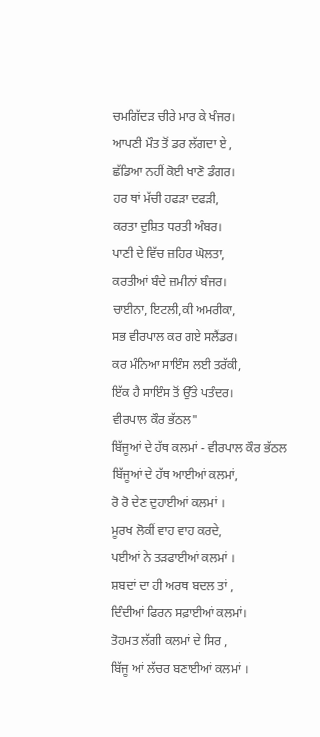ਚਮਗਿੱਦੜ ਚੀਰੇ ਮਾਰ ਕੇ ਖੰਜਰ।
ਆਪਣੀ ਮੌਤ ਤੋਂ ਡਰ ਲੱਗਦਾ ਏ ,
ਛੱਡਿਆ ਨਹੀਂ ਕੋਈ ਖਾਣੋ ਡੰਗਰ।
ਹਰ ਥਾਂ ਮੱਚੀ ਹਫੜਾ ਦਫੜੀ,
ਕਰਤਾ ਦੁਸ਼ਿਤ ਧਰਤੀ ਅੰਬਰ।
ਪਾਣੀ ਦੇ ਵਿੱਚ ਜ਼ਹਿਰ ਘੋਲਤਾ,
ਕਰਤੀਆਂ ਬੰਦੇ ਜ਼ਮੀਨਾਂ ਬੰਜਰ।
ਚਾਈਨਾ, ਇਟਲੀ,ਕੀ ਅਮਰੀਕਾ,
ਸਭ ਵੀਰਪਾਲ ਕਰ ਗਏ ਸਲੈਂਡਰ।
ਕਰ ਮੰਨਿਆ ਸਾਇੰਸ ਲਈ ਤਰੱਕੀ,
ਇੱਕ ਹੈ ਸਾਇੰਸ ਤੋਂ ਉੱਤੇ ਪਤੰਦਰ।
ਵੀਰਪਾਲ ਕੌਰ ਭੱਠਲ"
ਬਿੱਜੂਆਂ ਦੇ ਹੱਥ ਕਲਮਾਂ - ਵੀਰਪਾਲ ਕੌਰ ਭੱਠਲ
ਬਿੱਜੂਆਂ ਦੇ ਹੱਥ ਆਈਆਂ ਕਲਮਾਂ,
ਰੋ ਰੋ ਦੇਣ ਦੁਹਾਈਆਂ ਕਲਮਾਂ ।
ਮੂਰਖ ਲੋਕੀਂ ਵਾਹ ਵਾਹ ਕਰਦੇ,
ਪਈਆਂ ਨੇ ਤੜਫਾਈਆਂ ਕਲਮਾਂ ।
ਸ਼ਬਦਾਂ ਦਾ ਹੀ ਅਰਥ ਬਦਲ ਤਾਂ ,
ਦਿੰਦੀਆਂ ਫਿਰਨ ਸਫ਼ਾਈਆਂ ਕਲਮਾਂ।
ਤੋਹਮਤ ਲੱਗੀ ਕਲਮਾਂ ਦੇ ਸਿਰ ,
ਬਿੱਜੂ ਆਂ ਲੱਚਰ ਬਣਾਈਆਂ ਕਲਮਾਂ ।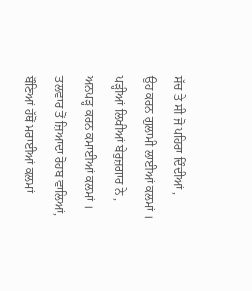ਸੱਚ ਤੇ ਸੀ ਜੋ ਪਹਿਰਾ ਦਿੰਦੀਆਂ ,
ਉਹ ਕਰਨ ਗੁਲਾਮੀ ਲਾਈਆਂ ਕਲਮਾਂ ।
ਪੜ੍ਹੀਆਂ ਲਿਖੀਆਂ ਬੇਰੁਜ਼ਗਾਰ ਨੇ ,
ਅਨਪੜ੍ਹ ਕਰਨ ਕਮਾਈਆਂ ਕਲਮਾਂ ।
ਤਲਵਾਰ ਤੋਂ ਜ਼ਿਆਦਾ ਰੋਹਬ ਵਾਲਿਆਂ,
ਬੌਣਿਆਂ ਹੱਥੋਂ ਮਰਾਈਆਂ ਕਲਮਾਂ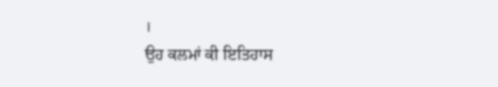।
ਉਹ ਕਲਮਾਂ ਕੀ ਇਤਿਹਾਸ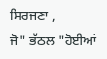ਸਿਰਜਣਾ ,
ਜੋ" ਭੱਠਲ "ਹੋਈਆਂ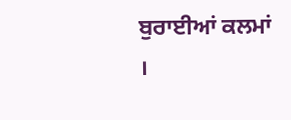ਬੁਰਾਈਆਂ ਕਲਮਾਂ ।